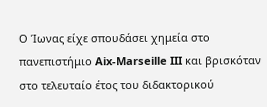Ο Ίωνας είχε σπουδάσει χημεία στο πανεπιστήμιο Aix-Marseille III και βρισκόταν στο τελευταίο έτος του διδακτορικού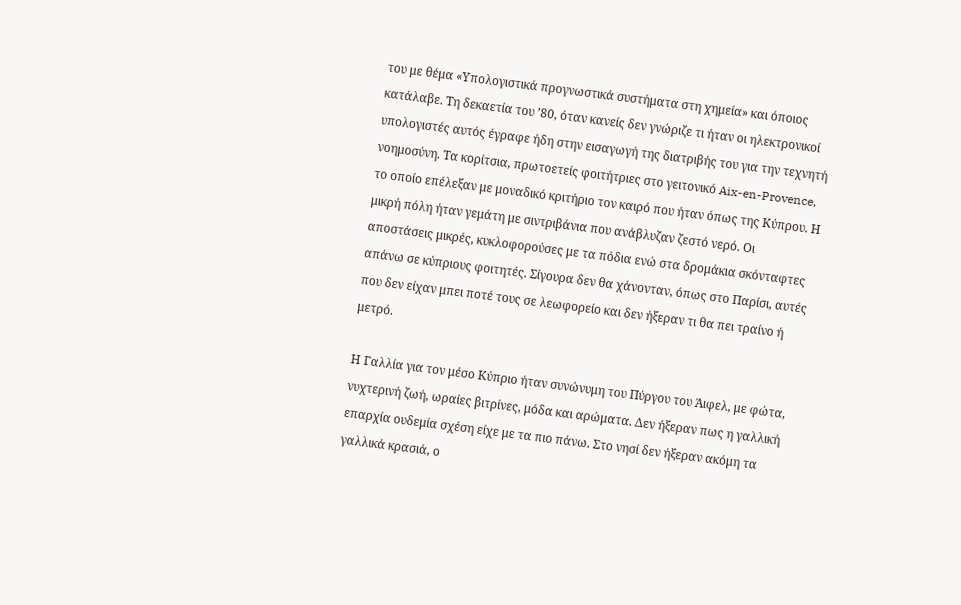του με θέμα «Υπολογιστικά προγνωστικά συστήματα στη χημεία» και όποιος κατάλαβε. Τη δεκαετία του ’80, όταν κανείς δεν γνώριζε τι ήταν οι ηλεκτρονικοί υπολογιστές αυτός έγραφε ήδη στην εισαγωγή της διατριβής του για την τεχνητή νοημοσύνη. Τα κορίτσια, πρωτοετείς φοιτήτριες στο γειτονικό Aix-en-Provence, το οποίο επέλεξαν με μοναδικό κριτήριο τον καιρό που ήταν όπως της Κύπρου. Η μικρή πόλη ήταν γεμάτη με σιντριβάνια που ανάβλυζαν ζεστό νερό. Οι αποστάσεις μικρές, κυκλοφορούσες με τα πόδια ενώ στα δρομάκια σκόνταφτες απάνω σε κύπριους φοιτητές. Σίγουρα δεν θα χάνονταν, όπως στο Παρίσι, αυτές που δεν είχαν μπει ποτέ τους σε λεωφορείο και δεν ήξεραν τι θα πει τραίνο ή μετρό.

Η Γαλλία για τον μέσο Κύπριο ήταν συνώνυμη του Πύργου του Άιφελ, με φώτα, νυχτερινή ζωή, ωραίες βιτρίνες, μόδα και αρώματα. Δεν ήξεραν πως η γαλλική επαρχία ουδεμία σχέση είχε με τα πιο πάνω. Στο νησί δεν ήξεραν ακόμη τα γαλλικά κρασιά, ο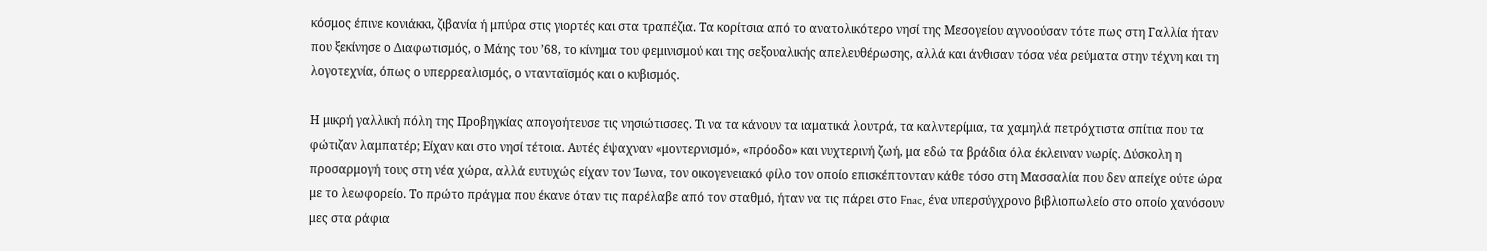κόσμος έπινε κονιάκκι, ζιβανία ή μπύρα στις γιορτές και στα τραπέζια. Τα κορίτσια από το ανατολικότερο νησί της Μεσογείου αγνοούσαν τότε πως στη Γαλλία ήταν που ξεκίνησε ο Διαφωτισμός, ο Μάης του ’68, το κίνημα του φεμινισμού και της σεξουαλικής απελευθέρωσης, αλλά και άνθισαν τόσα νέα ρεύματα στην τέχνη και τη λογοτεχνία, όπως ο υπερρεαλισμός, ο ντανταϊσμός και ο κυβισμός.

Η μικρή γαλλική πόλη της Προβηγκίας απογοήτευσε τις νησιώτισσες. Τι να τα κάνουν τα ιαματικά λουτρά, τα καλντερίμια, τα χαμηλά πετρόχτιστα σπίτια που τα φώτιζαν λαμπατέρ; Είχαν και στο νησί τέτοια. Αυτές έψαχναν «μοντερνισμό», «πρόοδο» και νυχτερινή ζωή, μα εδώ τα βράδια όλα έκλειναν νωρίς. Δύσκολη η προσαρμογή τους στη νέα χώρα, αλλά ευτυχώς είχαν τον Ίωνα, τον οικογενειακό φίλο τον οποίο επισκέπτονταν κάθε τόσο στη Μασσαλία που δεν απείχε ούτε ώρα με το λεωφορείο. Το πρώτο πράγμα που έκανε όταν τις παρέλαβε από τον σταθμό, ήταν να τις πάρει στο Fnac, ένα υπερσύγχρονο βιβλιοπωλείο στο οποίο χανόσουν μες στα ράφια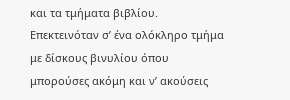και τα τμήματα βιβλίου. Επεκτεινόταν σ’ ένα ολόκληρο τμήμα με δίσκους βινυλίου όπου μπορούσες ακόμη και ν’ ακούσεις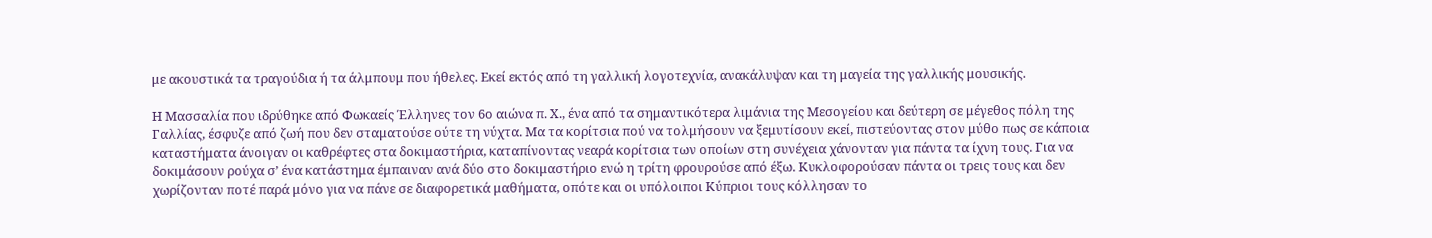με ακουστικά τα τραγούδια ή τα άλμπουμ που ήθελες. Εκεί εκτός από τη γαλλική λογοτεχνία, ανακάλυψαν και τη μαγεία της γαλλικής μουσικής.

Η Μασσαλία που ιδρύθηκε από Φωκαείς Έλληνες τον 6ο αιώνα π. Χ., ένα από τα σημαντικότερα λιμάνια της Μεσογείου και δεύτερη σε μέγεθος πόλη της Γαλλίας, έσφυζε από ζωή που δεν σταματούσε ούτε τη νύχτα. Μα τα κορίτσια πού να τολμήσουν να ξεμυτίσουν εκεί, πιστεύοντας στον μύθο πως σε κάποια καταστήματα άνοιγαν οι καθρέφτες στα δοκιμαστήρια, καταπίνοντας νεαρά κορίτσια των οποίων στη συνέχεια χάνονταν για πάντα τα ίχνη τους. Για να δοκιμάσουν ρούχα σ’ ένα κατάστημα έμπαιναν ανά δύο στο δοκιμαστήριο ενώ η τρίτη φρουρούσε από έξω. Κυκλοφορούσαν πάντα οι τρεις τους και δεν χωρίζονταν ποτέ παρά μόνο για να πάνε σε διαφορετικά μαθήματα, οπότε και οι υπόλοιποι Κύπριοι τους κόλλησαν το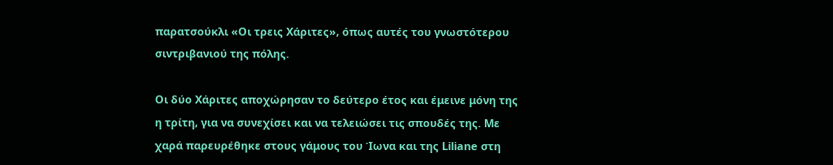παρατσούκλι «Οι τρεις Χάριτες», όπως αυτές του γνωστότερου σιντριβανιού της πόλης.

Οι δύο Χάριτες αποχώρησαν το δεύτερο έτος και έμεινε μόνη της η τρίτη, για να συνεχίσει και να τελειώσει τις σπουδές της. Με χαρά παρευρέθηκε στους γάμους του Ίωνα και της Liliane στη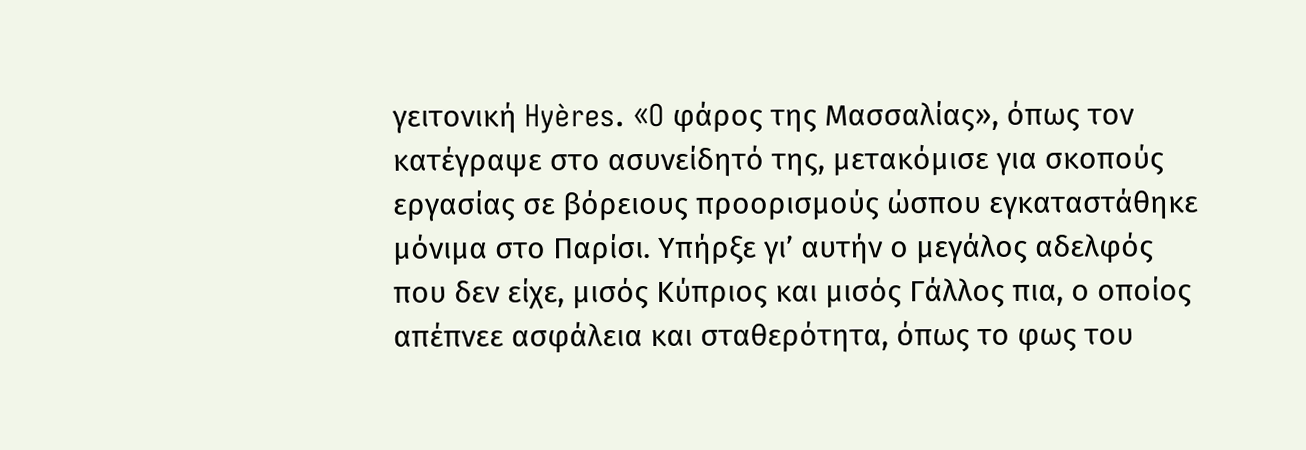γειτονική Hyères. «O φάρος της Μασσαλίας», όπως τον κατέγραψε στο ασυνείδητό της, μετακόμισε για σκοπούς εργασίας σε βόρειους προορισμούς ώσπου εγκαταστάθηκε μόνιμα στο Παρίσι. Υπήρξε γι’ αυτήν ο μεγάλος αδελφός που δεν είχε, μισός Κύπριος και μισός Γάλλος πια, ο οποίος απέπνεε ασφάλεια και σταθερότητα, όπως το φως του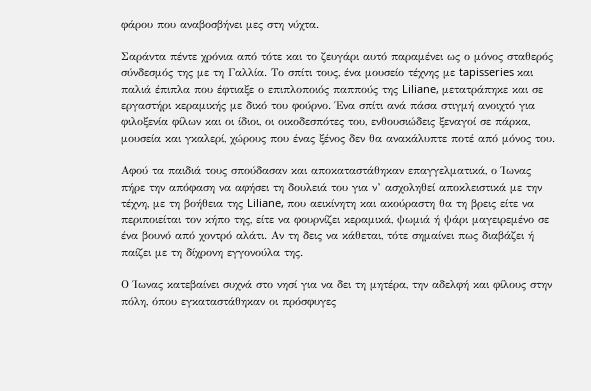φάρου που αναβοσβήνει μες στη νύχτα.

Σαράντα πέντε χρόνια από τότε και το ζευγάρι αυτό παραμένει ως ο μόνος σταθερός σύνδεσμός της με τη Γαλλία. Το σπίτι τους, ένα μουσείο τέχνης με tapisseries και παλιά έπιπλα που έφτιαξε ο επιπλοποιός παππούς της Liliane, μετατράπηκε και σε εργαστήρι κεραμικής με δικό του φούρνο. Ένα σπίτι ανά πάσα στιγμή ανοιχτό για φιλοξενία φίλων και οι ίδιοι, οι οικοδεσπότες του, ενθουσιώδεις ξεναγοί σε πάρκα, μουσεία και γκαλερί, χώρους που ένας ξένος δεν θα ανακάλυπτε ποτέ από μόνος του.

Αφού τα παιδιά τους σπούδασαν και αποκαταστάθηκαν επαγγελματικά, ο Ίωνας πήρε την απόφαση να αφήσει τη δουλειά του για ν’ ασχοληθεί αποκλειστικά με την τέχνη, με τη βοήθεια της Liliane, που αεικίνητη και ακούραστη θα τη βρεις είτε να περιποιείται τον κήπο της, είτε να φουρνίζει κεραμικά, ψωμιά ή ψάρι μαγειρεμένο σε ένα βουνό από χοντρό αλάτι. Αν τη δεις να κάθεται, τότε σημαίνει πως διαβάζει ή παίζει με τη δίχρονη εγγονούλα της.

Ο Ίωνας κατεβαίνει συχνά στο νησί για να δει τη μητέρα, την αδελφή και φίλους στην πόλη, όπου εγκαταστάθηκαν οι πρόσφυγες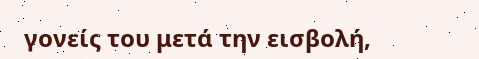γονείς του μετά την εισβολή,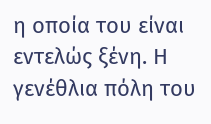η οποία του είναι εντελώς ξένη. Η γενέθλια πόλη του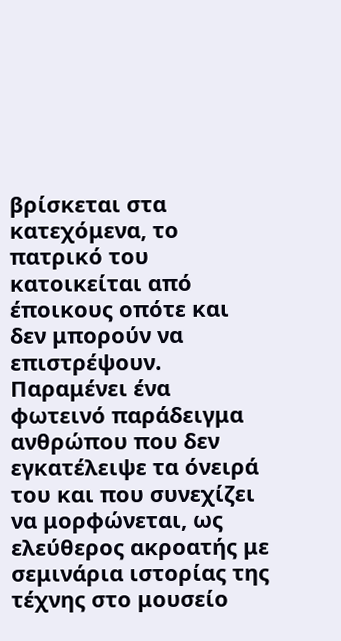βρίσκεται στα κατεχόμενα, το πατρικό του κατοικείται από έποικους οπότε και δεν μπορούν να επιστρέψουν. Παραμένει ένα φωτεινό παράδειγμα ανθρώπου που δεν εγκατέλειψε τα όνειρά του και που συνεχίζει να μορφώνεται, ως ελεύθερος ακροατής με σεμινάρια ιστορίας της τέχνης στο μουσείο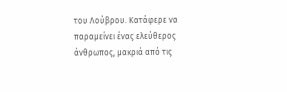του Λούβρου. Κατάφερε να παραμείνει ένας ελεύθερος άνθρωπος, μακριά από τις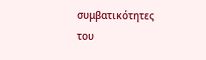συμβατικότητες του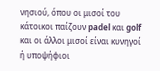νησιού, όπου οι μισοί του κάτοικοι παίζουν padel και golf και οι άλλοι μισοί είναι κυνηγοί ή υποψήφιοι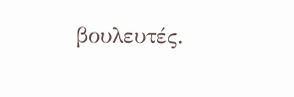βουλευτές.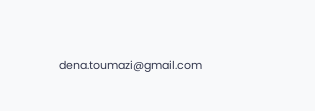dena.toumazi@gmail.com